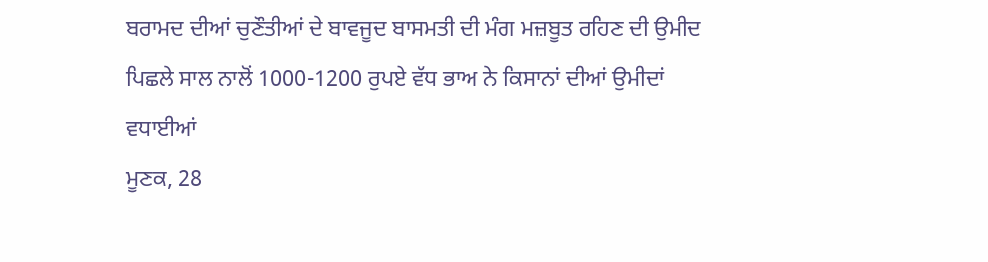ਬਰਾਮਦ ਦੀਆਂ ਚੁਣੌਤੀਆਂ ਦੇ ਬਾਵਜੂਦ ਬਾਸਮਤੀ ਦੀ ਮੰਗ ਮਜ਼ਬੂਤ ਰਹਿਣ ਦੀ ਉਮੀਦ
ਪਿਛਲੇ ਸਾਲ ਨਾਲੋਂ 1000-1200 ਰੁਪਏ ਵੱਧ ਭਾਅ ਨੇ ਕਿਸਾਨਾਂ ਦੀਆਂ ਉਮੀਦਾਂ ਵਧਾਈਆਂ
ਮੂਣਕ, 28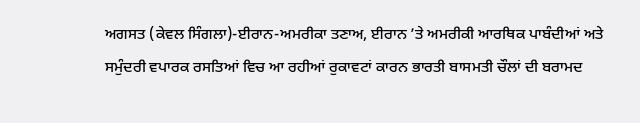ਅਗਸਤ (ਕੇਵਲ ਸਿੰਗਲਾ)-ਈਰਾਨ-ਅਮਰੀਕਾ ਤਣਾਅ, ਈਰਾਨ ’ਤੇ ਅਮਰੀਕੀ ਆਰਥਿਕ ਪਾਬੰਦੀਆਂ ਅਤੇ ਸਮੁੰਦਰੀ ਵਪਾਰਕ ਰਸਤਿਆਂ ਵਿਚ ਆ ਰਹੀਆਂ ਰੁਕਾਵਟਾਂ ਕਾਰਨ ਭਾਰਤੀ ਬਾਸਮਤੀ ਚੌਲਾਂ ਦੀ ਬਰਾਮਦ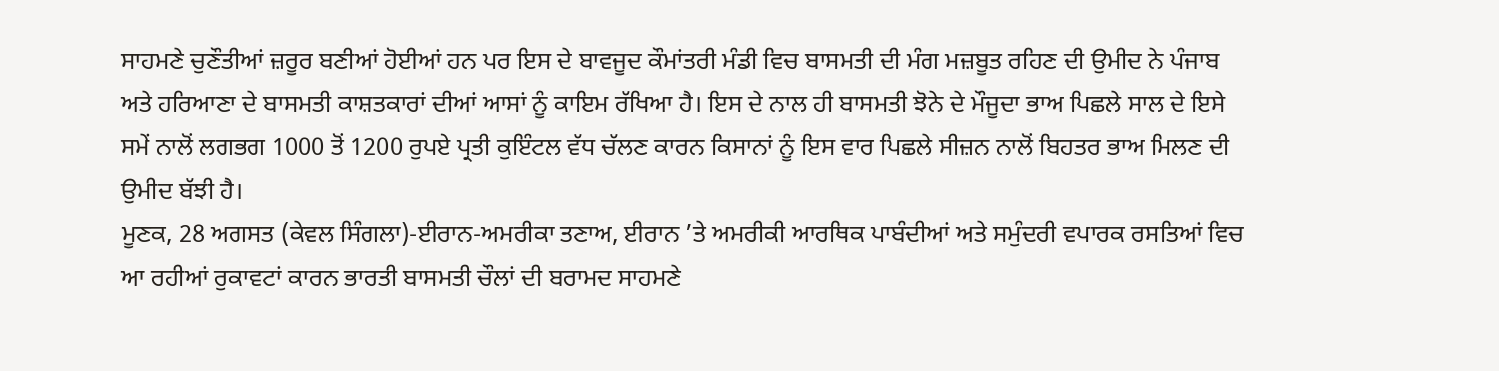ਸਾਹਮਣੇ ਚੁਣੌਤੀਆਂ ਜ਼ਰੂਰ ਬਣੀਆਂ ਹੋਈਆਂ ਹਨ ਪਰ ਇਸ ਦੇ ਬਾਵਜੂਦ ਕੌਮਾਂਤਰੀ ਮੰਡੀ ਵਿਚ ਬਾਸਮਤੀ ਦੀ ਮੰਗ ਮਜ਼ਬੂਤ ਰਹਿਣ ਦੀ ਉਮੀਦ ਨੇ ਪੰਜਾਬ ਅਤੇ ਹਰਿਆਣਾ ਦੇ ਬਾਸਮਤੀ ਕਾਸ਼ਤਕਾਰਾਂ ਦੀਆਂ ਆਸਾਂ ਨੂੰ ਕਾਇਮ ਰੱਖਿਆ ਹੈ। ਇਸ ਦੇ ਨਾਲ ਹੀ ਬਾਸਮਤੀ ਝੋਨੇ ਦੇ ਮੌਜੂਦਾ ਭਾਅ ਪਿਛਲੇ ਸਾਲ ਦੇ ਇਸੇ ਸਮੇਂ ਨਾਲੋਂ ਲਗਭਗ 1000 ਤੋਂ 1200 ਰੁਪਏ ਪ੍ਰਤੀ ਕੁਇੰਟਲ ਵੱਧ ਚੱਲਣ ਕਾਰਨ ਕਿਸਾਨਾਂ ਨੂੰ ਇਸ ਵਾਰ ਪਿਛਲੇ ਸੀਜ਼ਨ ਨਾਲੋਂ ਬਿਹਤਰ ਭਾਅ ਮਿਲਣ ਦੀ ਉਮੀਦ ਬੱਝੀ ਹੈ।
ਮੂਣਕ, 28 ਅਗਸਤ (ਕੇਵਲ ਸਿੰਗਲਾ)-ਈਰਾਨ-ਅਮਰੀਕਾ ਤਣਾਅ, ਈਰਾਨ ’ਤੇ ਅਮਰੀਕੀ ਆਰਥਿਕ ਪਾਬੰਦੀਆਂ ਅਤੇ ਸਮੁੰਦਰੀ ਵਪਾਰਕ ਰਸਤਿਆਂ ਵਿਚ ਆ ਰਹੀਆਂ ਰੁਕਾਵਟਾਂ ਕਾਰਨ ਭਾਰਤੀ ਬਾਸਮਤੀ ਚੌਲਾਂ ਦੀ ਬਰਾਮਦ ਸਾਹਮਣੇ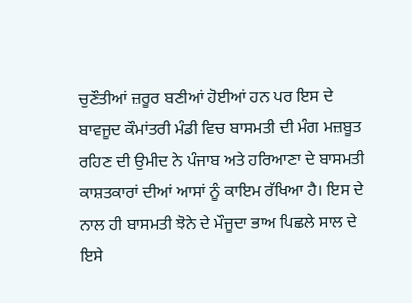ਚੁਣੌਤੀਆਂ ਜ਼ਰੂਰ ਬਣੀਆਂ ਹੋਈਆਂ ਹਨ ਪਰ ਇਸ ਦੇ ਬਾਵਜੂਦ ਕੌਮਾਂਤਰੀ ਮੰਡੀ ਵਿਚ ਬਾਸਮਤੀ ਦੀ ਮੰਗ ਮਜ਼ਬੂਤ ਰਹਿਣ ਦੀ ਉਮੀਦ ਨੇ ਪੰਜਾਬ ਅਤੇ ਹਰਿਆਣਾ ਦੇ ਬਾਸਮਤੀ ਕਾਸ਼ਤਕਾਰਾਂ ਦੀਆਂ ਆਸਾਂ ਨੂੰ ਕਾਇਮ ਰੱਖਿਆ ਹੈ। ਇਸ ਦੇ ਨਾਲ ਹੀ ਬਾਸਮਤੀ ਝੋਨੇ ਦੇ ਮੌਜੂਦਾ ਭਾਅ ਪਿਛਲੇ ਸਾਲ ਦੇ ਇਸੇ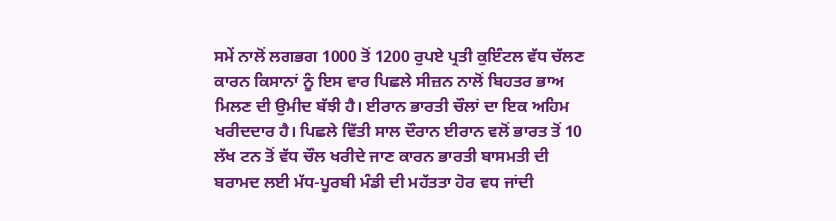ਸਮੇਂ ਨਾਲੋਂ ਲਗਭਗ 1000 ਤੋਂ 1200 ਰੁਪਏ ਪ੍ਰਤੀ ਕੁਇੰਟਲ ਵੱਧ ਚੱਲਣ ਕਾਰਨ ਕਿਸਾਨਾਂ ਨੂੰ ਇਸ ਵਾਰ ਪਿਛਲੇ ਸੀਜ਼ਨ ਨਾਲੋਂ ਬਿਹਤਰ ਭਾਅ ਮਿਲਣ ਦੀ ਉਮੀਦ ਬੱਝੀ ਹੈ। ਈਰਾਨ ਭਾਰਤੀ ਚੌਲਾਂ ਦਾ ਇਕ ਅਹਿਮ ਖਰੀਦਦਾਰ ਹੈ। ਪਿਛਲੇ ਵਿੱਤੀ ਸਾਲ ਦੌਰਾਨ ਈਰਾਨ ਵਲੋਂ ਭਾਰਤ ਤੋਂ 10 ਲੱਖ ਟਨ ਤੋਂ ਵੱਧ ਚੌਲ ਖਰੀਦੇ ਜਾਣ ਕਾਰਨ ਭਾਰਤੀ ਬਾਸਮਤੀ ਦੀ ਬਰਾਮਦ ਲਈ ਮੱਧ-ਪੂਰਬੀ ਮੰਡੀ ਦੀ ਮਹੱਤਤਾ ਹੋਰ ਵਧ ਜਾਂਦੀ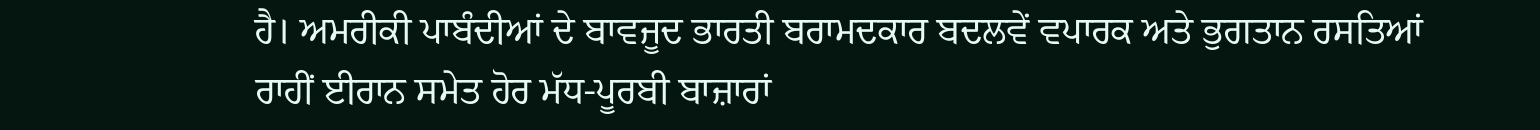ਹੈ। ਅਮਰੀਕੀ ਪਾਬੰਦੀਆਂ ਦੇ ਬਾਵਜੂਦ ਭਾਰਤੀ ਬਰਾਮਦਕਾਰ ਬਦਲਵੇਂ ਵਪਾਰਕ ਅਤੇ ਭੁਗਤਾਨ ਰਸਤਿਆਂ ਰਾਹੀਂ ਈਰਾਨ ਸਮੇਤ ਹੋਰ ਮੱਧ-ਪੂਰਬੀ ਬਾਜ਼ਾਰਾਂ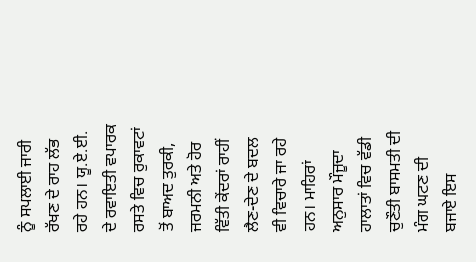ਨੂੰ ਸਪਲਾਈ ਜਾਰੀ ਰੱਖਣ ਦੇ ਰਾਹ ਲੱਭ ਰਹੇ ਹਨ। ਯੂ.ਏ.ਈ. ਦੇ ਰਵਾਇਤੀ ਵਪਾਰਕ ਰਸਤੇ ਵਿਚ ਰੁਕਾਵਟਾਂ ਤੋਂ ਬਾਅਦ ਤੁਰਕੀ, ਜਰਮਨੀ ਅਤੇ ਹੋਰ ਵਿੱਤੀ ਕੇਂਦਰਾਂ ਰਾਹੀਂ ਲੈਣ-ਦੇਣ ਦੇ ਬਦਲ ਵੀ ਵਿਚਾਰੇ ਜਾ ਰਹੇ ਹਨ। ਮਾਹਿਰਾਂ ਅਨੁਸਾਰ ਮੌਜੂਦਾ ਹਾਲਾਤਾਂ ਵਿਚ ਵੱਡੀ ਚੁਣੌਤੀ ਬਾਸਮਤੀ ਦੀ ਮੰਗ ਘਟਣ ਦੀ ਬਜਾਏ ਇਸ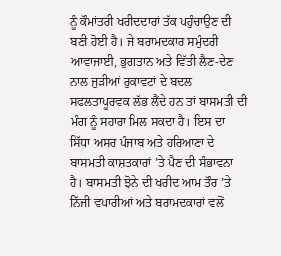ਨੂੰ ਕੌਮਾਂਤਰੀ ਖਰੀਦਦਾਰਾਂ ਤੱਕ ਪਹੁੰਚਾਉਣ ਦੀ ਬਣੀ ਹੋਈ ਹੈ। ਜੇ ਬਰਾਮਦਕਾਰ ਸਮੁੰਦਰੀ ਆਵਾਜਾਈ, ਭੁਗਤਾਨ ਅਤੇ ਵਿੱਤੀ ਲੈਣ-ਦੇਣ ਨਾਲ ਜੁੜੀਆਂ ਰੁਕਾਵਟਾਂ ਦੇ ਬਦਲ ਸਫਲਤਾਪੂਰਵਕ ਲੱਭ ਲੈਂਦੇ ਹਨ ਤਾਂ ਬਾਸਮਤੀ ਦੀ ਮੰਗ ਨੂੰ ਸਹਾਰਾ ਮਿਲ ਸਕਦਾ ਹੈ। ਇਸ ਦਾ ਸਿੱਧਾ ਅਸਰ ਪੰਜਾਬ ਅਤੇ ਹਰਿਆਣਾ ਦੇ ਬਾਸਮਤੀ ਕਾਸ਼ਤਕਾਰਾਂ ’ਤੇ ਪੈਣ ਦੀ ਸੰਭਾਵਨਾ ਹੈ। ਬਾਸਮਤੀ ਝੋਨੇ ਦੀ ਖਰੀਦ ਆਮ ਤੌਰ ’ਤੇ ਨਿੱਜੀ ਵਪਾਰੀਆਂ ਅਤੇ ਬਰਾਮਦਕਾਰਾਂ ਵਲੋਂ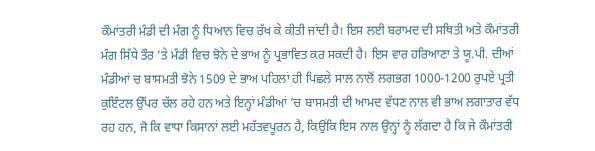ਕੌਮਾਂਤਰੀ ਮੰਡੀ ਦੀ ਮੰਗ ਨੂੰ ਧਿਆਨ ਵਿਚ ਰੱਖ ਕੇ ਕੀਤੀ ਜਾਂਦੀ ਹੈ। ਇਸ ਲਈ ਬਰਾਮਦ ਦੀ ਸਥਿਤੀ ਅਤੇ ਕੌਮਾਂਤਰੀ ਮੰਗ ਸਿੱਧੇ ਤੌਰ ’ਤੇ ਮੰਡੀ ਵਿਚ ਝੋਨੇ ਦੇ ਭਾਅ ਨੂੰ ਪ੍ਰਭਾਵਿਤ ਕਰ ਸਕਦੀ ਹੈ। ਇਸ ਵਾਰ ਹਰਿਆਣਾ ਤੇ ਯੂ.ਪੀ. ਦੀਆਂ ਮੰਡੀਆਂ ਚ ਬਾਸਮਤੀ ਝੋਨੇ 1509 ਦੇ ਭਾਅ ਪਹਿਲਾਂ ਹੀ ਪਿਛਲੇ ਸਾਲ ਨਾਲੋਂ ਲਗਭਗ 1000-1200 ਰੁਪਏ ਪ੍ਰਤੀ ਕੁਇੰਟਲ ਉੱਪਰ ਚੱਲ ਰਹੇ ਹਨ ਅਤੇ ਇਨ੍ਹਾਂ ਮੰਡੀਆਂ ’ਚ ਬਾਸਮਤੀ ਦੀ ਆਮਦ ਵੱਧਣ ਨਾਲ ਵੀ ਭਾਅ ਲਗਾਤਾਰ ਵੱਧ ਰਹ ਹਨ, ਜੋ ਕਿ ਵਾਧਾ ਕਿਸਾਨਾਂ ਲਈ ਮਹੱਤਵਪੂਰਨ ਹੈ, ਕਿਉਂਕਿ ਇਸ ਨਾਲ ਉਨ੍ਹਾਂ ਨੂੰ ਲੱਗਦਾ ਹੈ ਕਿ ਜੇ ਕੌਮਾਂਤਰੀ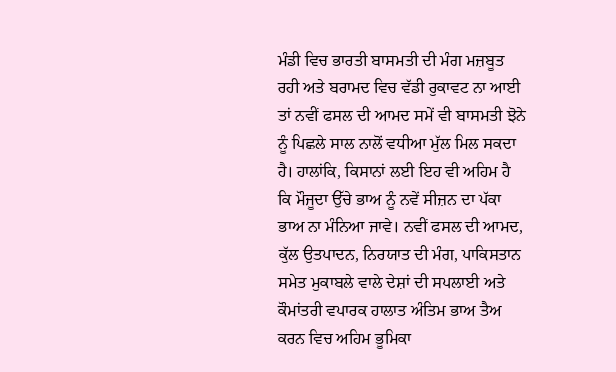ਮੰਡੀ ਵਿਚ ਭਾਰਤੀ ਬਾਸਮਤੀ ਦੀ ਮੰਗ ਮਜ਼ਬੂਤ ਰਹੀ ਅਤੇ ਬਰਾਮਦ ਵਿਚ ਵੱਡੀ ਰੁਕਾਵਟ ਨਾ ਆਈ ਤਾਂ ਨਵੀਂ ਫਸਲ ਦੀ ਆਮਦ ਸਮੇਂ ਵੀ ਬਾਸਮਤੀ ਝੋਨੇ ਨੂੰ ਪਿਛਲੇ ਸਾਲ ਨਾਲੋਂ ਵਧੀਆ ਮੁੱਲ ਮਿਲ ਸਕਦਾ ਹੈ। ਹਾਲਾਂਕਿ, ਕਿਸਾਨਾਂ ਲਈ ਇਹ ਵੀ ਅਹਿਮ ਹੈ ਕਿ ਮੌਜੂਦਾ ਉੱਚੇ ਭਾਅ ਨੂੰ ਨਵੇਂ ਸੀਜ਼ਨ ਦਾ ਪੱਕਾ ਭਾਅ ਨਾ ਮੰਨਿਆ ਜਾਵੇ। ਨਵੀਂ ਫਸਲ ਦੀ ਆਮਦ, ਕੁੱਲ ਉਤਪਾਦਨ, ਨਿਰਯਾਤ ਦੀ ਮੰਗ, ਪਾਕਿਸਤਾਨ ਸਮੇਤ ਮੁਕਾਬਲੇ ਵਾਲੇ ਦੇਸ਼ਾਂ ਦੀ ਸਪਲਾਈ ਅਤੇ ਕੌਮਾਂਤਰੀ ਵਪਾਰਕ ਹਾਲਾਤ ਅੰਤਿਮ ਭਾਅ ਤੈਅ ਕਰਨ ਵਿਚ ਅਹਿਮ ਭੂਮਿਕਾ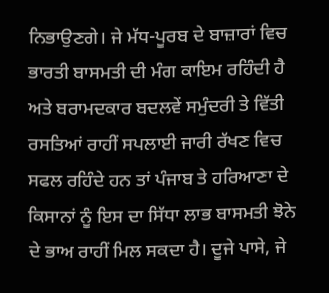ਨਿਭਾਉਣਗੇ। ਜੇ ਮੱਧ-ਪੂਰਬ ਦੇ ਬਾਜ਼ਾਰਾਂ ਵਿਚ ਭਾਰਤੀ ਬਾਸਮਤੀ ਦੀ ਮੰਗ ਕਾਇਮ ਰਹਿੰਦੀ ਹੈ ਅਤੇ ਬਰਾਮਦਕਾਰ ਬਦਲਵੇਂ ਸਮੁੰਦਰੀ ਤੇ ਵਿੱਤੀ ਰਸਤਿਆਂ ਰਾਹੀਂ ਸਪਲਾਈ ਜਾਰੀ ਰੱਖਣ ਵਿਚ ਸਫਲ ਰਹਿੰਦੇ ਹਨ ਤਾਂ ਪੰਜਾਬ ਤੇ ਹਰਿਆਣਾ ਦੇ ਕਿਸਾਨਾਂ ਨੂੰ ਇਸ ਦਾ ਸਿੱਧਾ ਲਾਭ ਬਾਸਮਤੀ ਝੋਨੇ ਦੇ ਭਾਅ ਰਾਹੀਂ ਮਿਲ ਸਕਦਾ ਹੈ। ਦੂਜੇ ਪਾਸੇ, ਜੇ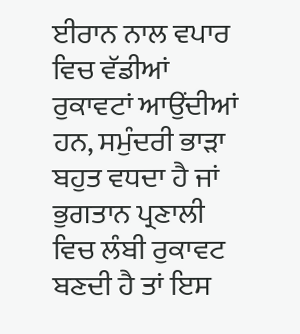ਈਰਾਨ ਨਾਲ ਵਪਾਰ ਵਿਚ ਵੱਡੀਆਂ ਰੁਕਾਵਟਾਂ ਆਉਂਦੀਆਂ ਹਨ, ਸਮੁੰਦਰੀ ਭਾੜਾ ਬਹੁਤ ਵਧਦਾ ਹੈ ਜਾਂ ਭੁਗਤਾਨ ਪ੍ਰਣਾਲੀ ਵਿਚ ਲੰਬੀ ਰੁਕਾਵਟ ਬਣਦੀ ਹੈ ਤਾਂ ਇਸ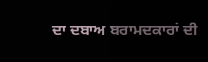ਦਾ ਦਬਾਅ ਬਰਾਮਦਕਾਰਾਂ ਦੀ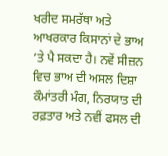ਖਰੀਦ ਸਮਰੱਥਾ ਅਤੇ ਆਖਰਕਾਰ ਕਿਸਾਨਾਂ ਦੇ ਭਾਅ ’ਤੇ ਪੈ ਸਕਦਾ ਹੈ। ਨਵੇਂ ਸੀਜ਼ਨ ਵਿਚ ਭਾਅ ਦੀ ਅਸਲ ਦਿਸ਼ਾ ਕੌਮਾਂਤਰੀ ਮੰਗ, ਨਿਰਯਾਤ ਦੀ ਰਫ਼ਤਾਰ ਅਤੇ ਨਵੀਂ ਫਸਲ ਦੀ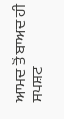ਆਮਦ ਤੋਂ ਬਾਅਦ ਹੀ ਸਪਸ਼ਟ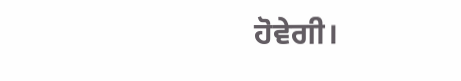ਹੋਵੇਗੀ।